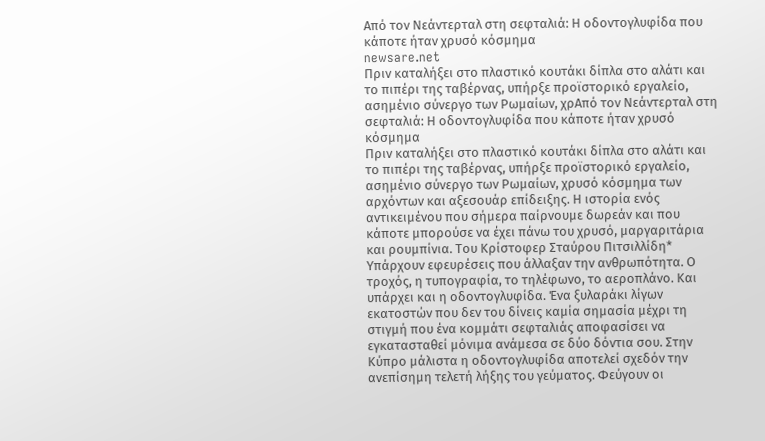Από τον Νεάντερταλ στη σεφταλιά: Η οδοντογλυφίδα που κάποτε ήταν χρυσό κόσμημα
newsare.net
Πριν καταλήξει στο πλαστικό κουτάκι δίπλα στο αλάτι και το πιπέρι της ταβέρνας, υπήρξε προϊστορικό εργαλείο, ασημένιο σύνεργο των Ρωμαίων, χρΑπό τον Νεάντερταλ στη σεφταλιά: Η οδοντογλυφίδα που κάποτε ήταν χρυσό κόσμημα
Πριν καταλήξει στο πλαστικό κουτάκι δίπλα στο αλάτι και το πιπέρι της ταβέρνας, υπήρξε προϊστορικό εργαλείο, ασημένιο σύνεργο των Ρωμαίων, χρυσό κόσμημα των αρχόντων και αξεσουάρ επίδειξης. Η ιστορία ενός αντικειμένου που σήμερα παίρνουμε δωρεάν και που κάποτε μπορούσε να έχει πάνω του χρυσό, μαργαριτάρια και ρουμπίνια. Του Κρίστοφερ Σταύρου Πιτσιλλίδη* Υπάρχουν εφευρέσεις που άλλαξαν την ανθρωπότητα. Ο τροχός, η τυπογραφία, το τηλέφωνο, το αεροπλάνο. Και υπάρχει και η οδοντογλυφίδα. Ένα ξυλαράκι λίγων εκατοστών που δεν του δίνεις καμία σημασία μέχρι τη στιγμή που ένα κομμάτι σεφταλιάς αποφασίσει να εγκατασταθεί μόνιμα ανάμεσα σε δύο δόντια σου. Στην Κύπρο μάλιστα η οδοντογλυφίδα αποτελεί σχεδόν την ανεπίσημη τελετή λήξης του γεύματος. Φεύγουν οι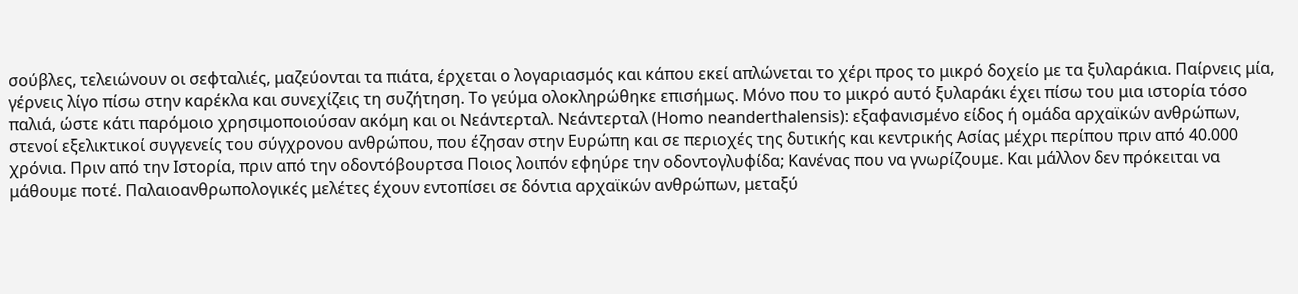σούβλες, τελειώνουν οι σεφταλιές, μαζεύονται τα πιάτα, έρχεται ο λογαριασμός και κάπου εκεί απλώνεται το χέρι προς το μικρό δοχείο με τα ξυλαράκια. Παίρνεις μία, γέρνεις λίγο πίσω στην καρέκλα και συνεχίζεις τη συζήτηση. Το γεύμα ολοκληρώθηκε επισήμως. Μόνο που το μικρό αυτό ξυλαράκι έχει πίσω του μια ιστορία τόσο παλιά, ώστε κάτι παρόμοιο χρησιμοποιούσαν ακόμη και οι Νεάντερταλ. Νεάντερταλ (Homo neanderthalensis): εξαφανισμένο είδος ή ομάδα αρχαϊκών ανθρώπων, στενοί εξελικτικοί συγγενείς του σύγχρονου ανθρώπου, που έζησαν στην Ευρώπη και σε περιοχές της δυτικής και κεντρικής Ασίας μέχρι περίπου πριν από 40.000 χρόνια. Πριν από την Ιστορία, πριν από την οδοντόβουρτσα Ποιος λοιπόν εφηύρε την οδοντογλυφίδα; Κανένας που να γνωρίζουμε. Και μάλλον δεν πρόκειται να μάθουμε ποτέ. Παλαιοανθρωπολογικές μελέτες έχουν εντοπίσει σε δόντια αρχαϊκών ανθρώπων, μεταξύ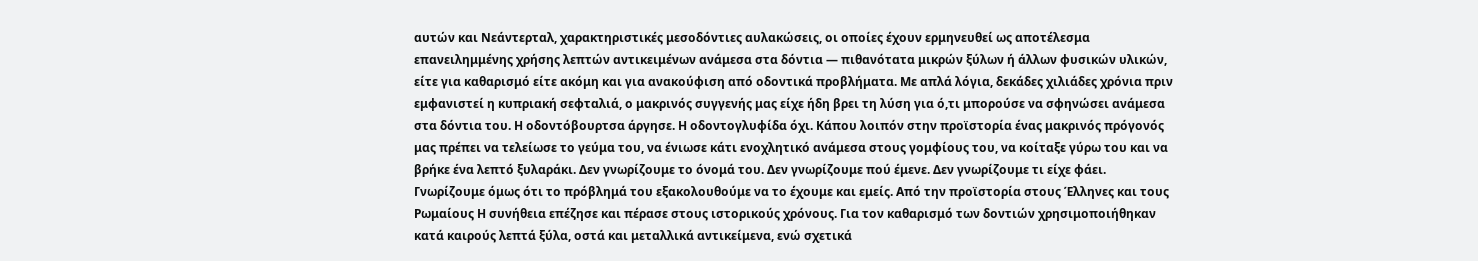αυτών και Νεάντερταλ, χαρακτηριστικές μεσοδόντιες αυλακώσεις, οι οποίες έχουν ερμηνευθεί ως αποτέλεσμα επανειλημμένης χρήσης λεπτών αντικειμένων ανάμεσα στα δόντια — πιθανότατα μικρών ξύλων ή άλλων φυσικών υλικών, είτε για καθαρισμό είτε ακόμη και για ανακούφιση από οδοντικά προβλήματα. Με απλά λόγια, δεκάδες χιλιάδες χρόνια πριν εμφανιστεί η κυπριακή σεφταλιά, ο μακρινός συγγενής μας είχε ήδη βρει τη λύση για ό,τι μπορούσε να σφηνώσει ανάμεσα στα δόντια του. Η οδοντόβουρτσα άργησε. Η οδοντογλυφίδα όχι. Κάπου λοιπόν στην προϊστορία ένας μακρινός πρόγονός μας πρέπει να τελείωσε το γεύμα του, να ένιωσε κάτι ενοχλητικό ανάμεσα στους γομφίους του, να κοίταξε γύρω του και να βρήκε ένα λεπτό ξυλαράκι. Δεν γνωρίζουμε το όνομά του. Δεν γνωρίζουμε πού έμενε. Δεν γνωρίζουμε τι είχε φάει. Γνωρίζουμε όμως ότι το πρόβλημά του εξακολουθούμε να το έχουμε και εμείς. Από την προϊστορία στους Έλληνες και τους Ρωμαίους Η συνήθεια επέζησε και πέρασε στους ιστορικούς χρόνους. Για τον καθαρισμό των δοντιών χρησιμοποιήθηκαν κατά καιρούς λεπτά ξύλα, οστά και μεταλλικά αντικείμενα, ενώ σχετικά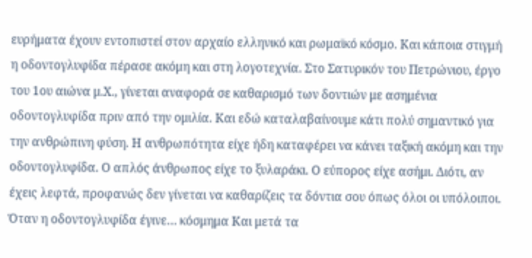ευρήματα έχουν εντοπιστεί στον αρχαίο ελληνικό και ρωμαϊκό κόσμο. Και κάποια στιγμή η οδοντογλυφίδα πέρασε ακόμη και στη λογοτεχνία. Στο Σατυρικόν του Πετρώνιου, έργο του 1ου αιώνα μ.Χ., γίνεται αναφορά σε καθαρισμό των δοντιών με ασημένια οδοντογλυφίδα πριν από την ομιλία. Και εδώ καταλαβαίνουμε κάτι πολύ σημαντικό για την ανθρώπινη φύση. Η ανθρωπότητα είχε ήδη καταφέρει να κάνει ταξική ακόμη και την οδοντογλυφίδα. Ο απλός άνθρωπος είχε το ξυλαράκι. Ο εύπορος είχε ασήμι. Διότι, αν έχεις λεφτά, προφανώς δεν γίνεται να καθαρίζεις τα δόντια σου όπως όλοι οι υπόλοιποι. Όταν η οδοντογλυφίδα έγινε… κόσμημα Και μετά τα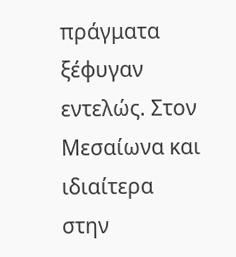πράγματα ξέφυγαν εντελώς. Στον Μεσαίωνα και ιδιαίτερα στην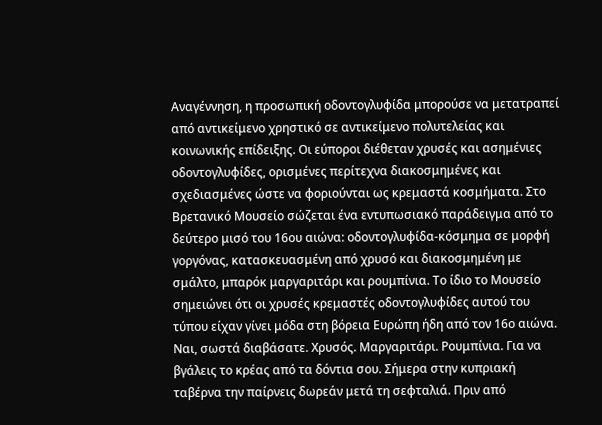Αναγέννηση, η προσωπική οδοντογλυφίδα μπορούσε να μετατραπεί από αντικείμενο χρηστικό σε αντικείμενο πολυτελείας και κοινωνικής επίδειξης. Οι εύποροι διέθεταν χρυσές και ασημένιες οδοντογλυφίδες, ορισμένες περίτεχνα διακοσμημένες και σχεδιασμένες ώστε να φοριούνται ως κρεμαστά κοσμήματα. Στο Βρετανικό Μουσείο σώζεται ένα εντυπωσιακό παράδειγμα από το δεύτερο μισό του 16ου αιώνα: οδοντογλυφίδα-κόσμημα σε μορφή γοργόνας, κατασκευασμένη από χρυσό και διακοσμημένη με σμάλτο, μπαρόκ μαργαριτάρι και ρουμπίνια. Το ίδιο το Μουσείο σημειώνει ότι οι χρυσές κρεμαστές οδοντογλυφίδες αυτού του τύπου είχαν γίνει μόδα στη βόρεια Ευρώπη ήδη από τον 16ο αιώνα. Ναι, σωστά διαβάσατε. Χρυσός. Μαργαριτάρι. Ρουμπίνια. Για να βγάλεις το κρέας από τα δόντια σου. Σήμερα στην κυπριακή ταβέρνα την παίρνεις δωρεάν μετά τη σεφταλιά. Πριν από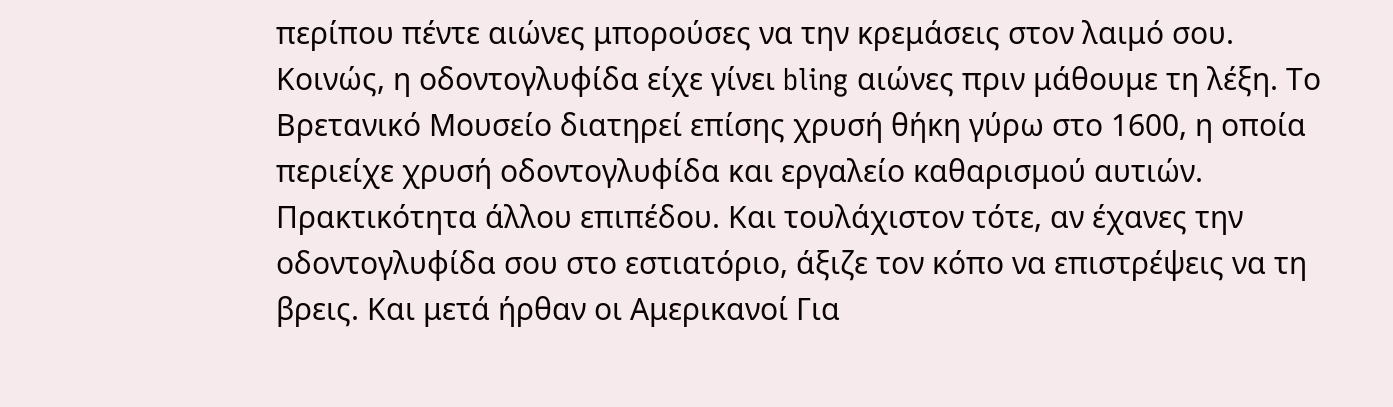περίπου πέντε αιώνες μπορούσες να την κρεμάσεις στον λαιμό σου. Κοινώς, η οδοντογλυφίδα είχε γίνει bling αιώνες πριν μάθουμε τη λέξη. Το Βρετανικό Μουσείο διατηρεί επίσης χρυσή θήκη γύρω στο 1600, η οποία περιείχε χρυσή οδοντογλυφίδα και εργαλείο καθαρισμού αυτιών. Πρακτικότητα άλλου επιπέδου. Και τουλάχιστον τότε, αν έχανες την οδοντογλυφίδα σου στο εστιατόριο, άξιζε τον κόπο να επιστρέψεις να τη βρεις. Και μετά ήρθαν οι Αμερικανοί Για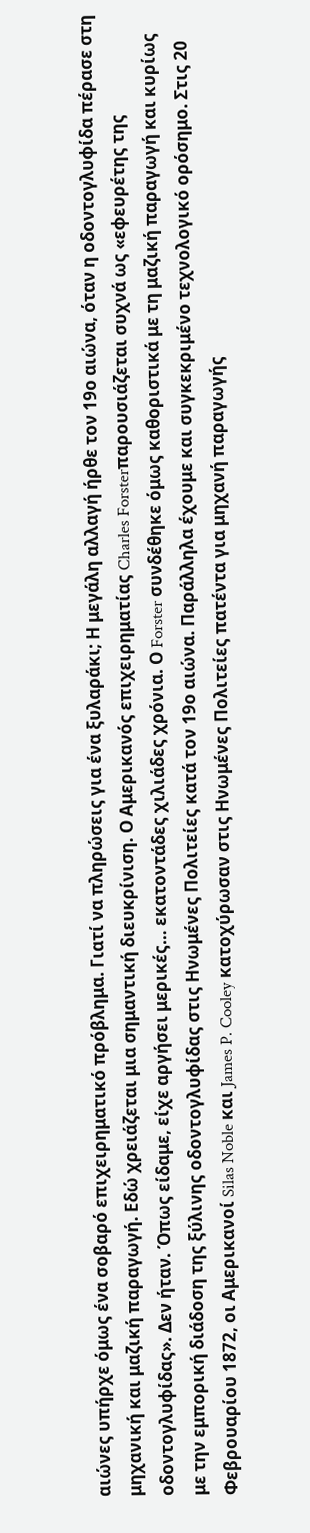αιώνες υπήρχε όμως ένα σοβαρό επιχειρηματικό πρόβλημα. Γιατί να πληρώσεις για ένα ξυλαράκι; Η μεγάλη αλλαγή ήρθε τον 19ο αιώνα, όταν η οδοντογλυφίδα πέρασε στη μηχανική και μαζική παραγωγή. Εδώ χρειάζεται μια σημαντική διευκρίνιση. Ο Αμερικανός επιχειρηματίας Charles Forsterπαρουσιάζεται συχνά ως «εφευρέτης της οδοντογλυφίδας». Δεν ήταν. Όπως είδαμε, είχε αργήσει μερικές… εκατοντάδες χιλιάδες χρόνια. Ο Forster συνδέθηκε όμως καθοριστικά με τη μαζική παραγωγή και κυρίως με την εμπορική διάδοση της ξύλινης οδοντογλυφίδας στις Ηνωμένες Πολιτείες κατά τον 19ο αιώνα. Παράλληλα έχουμε και συγκεκριμένο τεχνολογικό ορόσημο. Στις 20 Φεβρουαρίου 1872, οι Αμερικανοί Silas Noble και James P. Cooley κατοχύρωσαν στις Ηνωμένες Πολιτείες πατέντα για μηχανή παραγωγής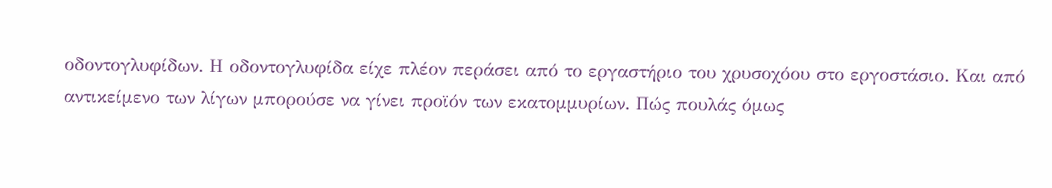οδοντογλυφίδων. Η οδοντογλυφίδα είχε πλέον περάσει από το εργαστήριο του χρυσοχόου στο εργοστάσιο. Και από αντικείμενο των λίγων μπορούσε να γίνει προϊόν των εκατομμυρίων. Πώς πουλάς όμως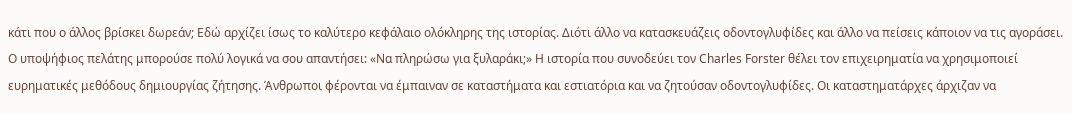κάτι που ο άλλος βρίσκει δωρεάν; Εδώ αρχίζει ίσως το καλύτερο κεφάλαιο ολόκληρης της ιστορίας. Διότι άλλο να κατασκευάζεις οδοντογλυφίδες και άλλο να πείσεις κάποιον να τις αγοράσει. Ο υποψήφιος πελάτης μπορούσε πολύ λογικά να σου απαντήσει: «Να πληρώσω για ξυλαράκι;» Η ιστορία που συνοδεύει τον Charles Forster θέλει τον επιχειρηματία να χρησιμοποιεί ευρηματικές μεθόδους δημιουργίας ζήτησης. Άνθρωποι φέρονται να έμπαιναν σε καταστήματα και εστιατόρια και να ζητούσαν οδοντογλυφίδες. Οι καταστηματάρχες άρχιζαν να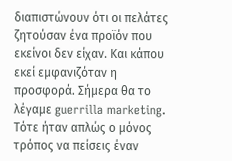διαπιστώνουν ότι οι πελάτες ζητούσαν ένα προϊόν που εκείνοι δεν είχαν. Και κάπου εκεί εμφανιζόταν η προσφορά. Σήμερα θα το λέγαμε guerrilla marketing. Τότε ήταν απλώς ο μόνος τρόπος να πείσεις έναν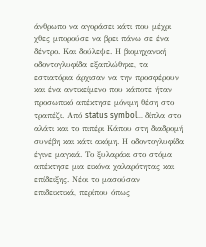άνθρωπο να αγοράσει κάτι που μέχρι χθες μπορούσε να βρει πάνω σε ένα δέντρο. Και δούλεψε. Η βιομηχανική οδοντογλυφίδα εξαπλώθηκε, τα εστιατόρια άρχισαν να την προσφέρουν και ένα αντικείμενο που κάποτε ήταν προσωπικό απέκτησε μόνιμη θέση στο τραπέζι. Από status symbol… δίπλα στο αλάτι και το πιπέρι Κάπου στη διαδρομή συνέβη και κάτι ακόμη. Η οδοντογλυφίδα έγινε μαγκιά. Το ξυλαράκι στο στόμα απέκτησε μια εικόνα χαλαρότητας και επίδειξης. Νέοι το μασούσαν επιδεικτικά, περίπου όπως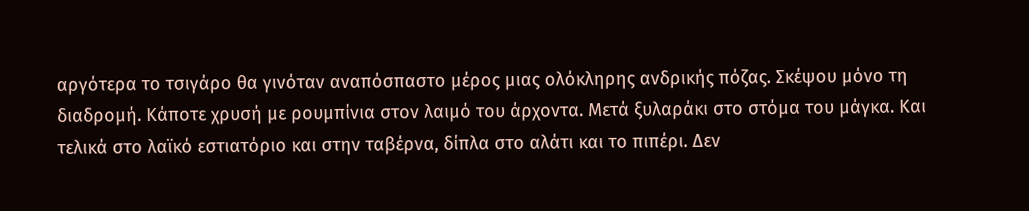αργότερα το τσιγάρο θα γινόταν αναπόσπαστο μέρος μιας ολόκληρης ανδρικής πόζας. Σκέψου μόνο τη διαδρομή. Κάποτε χρυσή με ρουμπίνια στον λαιμό του άρχοντα. Μετά ξυλαράκι στο στόμα του μάγκα. Και τελικά στο λαϊκό εστιατόριο και στην ταβέρνα, δίπλα στο αλάτι και το πιπέρι. Δεν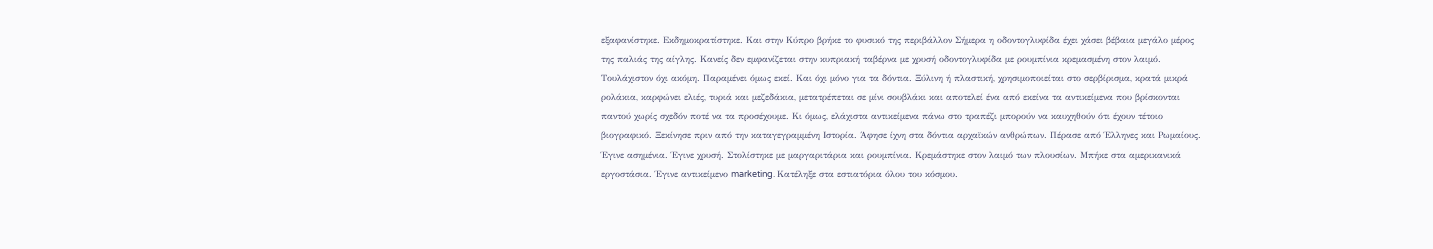εξαφανίστηκε. Εκδημοκρατίστηκε. Και στην Κύπρο βρήκε το φυσικό της περιβάλλον Σήμερα η οδοντογλυφίδα έχει χάσει βέβαια μεγάλο μέρος της παλιάς της αίγλης. Κανείς δεν εμφανίζεται στην κυπριακή ταβέρνα με χρυσή οδοντογλυφίδα με ρουμπίνια κρεμασμένη στον λαιμό. Τουλάχιστον όχι ακόμη. Παραμένει όμως εκεί. Και όχι μόνο για τα δόντια. Ξύλινη ή πλαστική, χρησιμοποιείται στο σερβίρισμα, κρατά μικρά ρολάκια, καρφώνει ελιές, τυριά και μεζεδάκια, μετατρέπεται σε μίνι σουβλάκι και αποτελεί ένα από εκείνα τα αντικείμενα που βρίσκονται παντού χωρίς σχεδόν ποτέ να τα προσέχουμε. Κι όμως, ελάχιστα αντικείμενα πάνω στο τραπέζι μπορούν να καυχηθούν ότι έχουν τέτοιο βιογραφικό. Ξεκίνησε πριν από την καταγεγραμμένη Ιστορία. Άφησε ίχνη στα δόντια αρχαϊκών ανθρώπων. Πέρασε από Έλληνες και Ρωμαίους. Έγινε ασημένια. Έγινε χρυσή. Στολίστηκε με μαργαριτάρια και ρουμπίνια. Κρεμάστηκε στον λαιμό των πλουσίων. Μπήκε στα αμερικανικά εργοστάσια. Έγινε αντικείμενο marketing. Κατέληξε στα εστιατόρια όλου του κόσμου.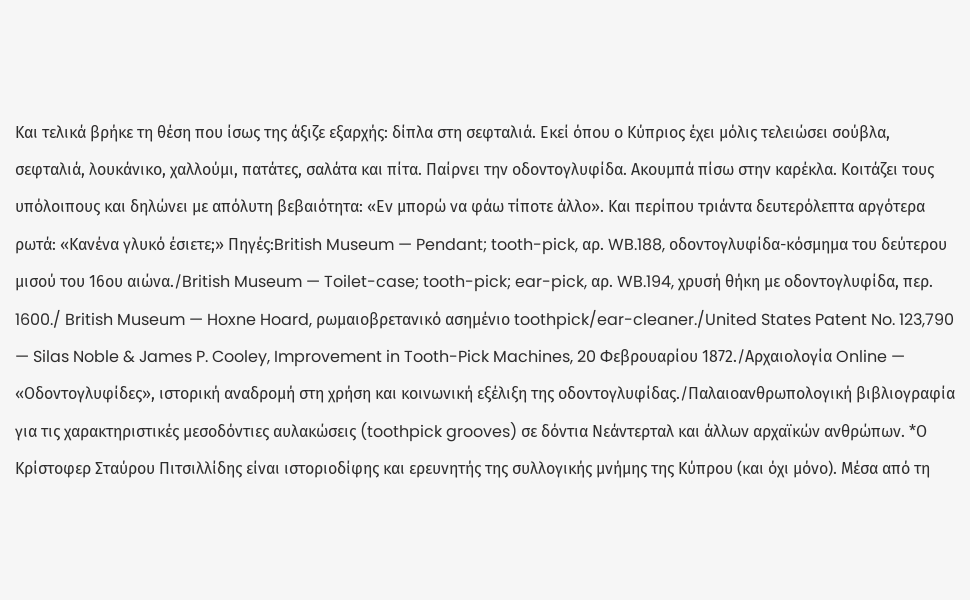Και τελικά βρήκε τη θέση που ίσως της άξιζε εξαρχής: δίπλα στη σεφταλιά. Εκεί όπου ο Κύπριος έχει μόλις τελειώσει σούβλα, σεφταλιά, λουκάνικο, χαλλούμι, πατάτες, σαλάτα και πίτα. Παίρνει την οδοντογλυφίδα. Ακουμπά πίσω στην καρέκλα. Κοιτάζει τους υπόλοιπους και δηλώνει με απόλυτη βεβαιότητα: «Εν μπορώ να φάω τίποτε άλλο». Και περίπου τριάντα δευτερόλεπτα αργότερα ρωτά: «Κανένα γλυκό έσιετε;» Πηγές:British Museum — Pendant; tooth-pick, αρ. WB.188, οδοντογλυφίδα-κόσμημα του δεύτερου μισού του 16ου αιώνα./British Museum — Toilet-case; tooth-pick; ear-pick, αρ. WB.194, χρυσή θήκη με οδοντογλυφίδα, περ. 1600./ British Museum — Hoxne Hoard, ρωμαιοβρετανικό ασημένιο toothpick/ear-cleaner./United States Patent No. 123,790 — Silas Noble & James P. Cooley, Improvement in Tooth-Pick Machines, 20 Φεβρουαρίου 1872./Αρχαιολογία Online — «Οδοντογλυφίδες», ιστορική αναδρομή στη χρήση και κοινωνική εξέλιξη της οδοντογλυφίδας./Παλαιοανθρωπολογική βιβλιογραφία για τις χαρακτηριστικές μεσοδόντιες αυλακώσεις (toothpick grooves) σε δόντια Νεάντερταλ και άλλων αρχαϊκών ανθρώπων. *Ο Κρίστοφερ Σταύρου Πιτσιλλίδης είναι ιστοριοδίφης και ερευνητής της συλλογικής μνήμης της Κύπρου (και όχι μόνο). Μέσα από τη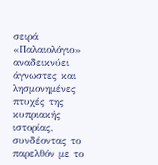σειρά «Παλαιολόγιο» αναδεικνύει άγνωστες και λησμονημένες πτυχές της κυπριακής ιστορίας, συνδέοντας το παρελθόν με το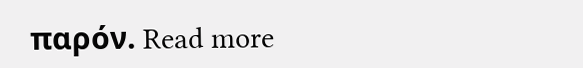παρόν. Read more